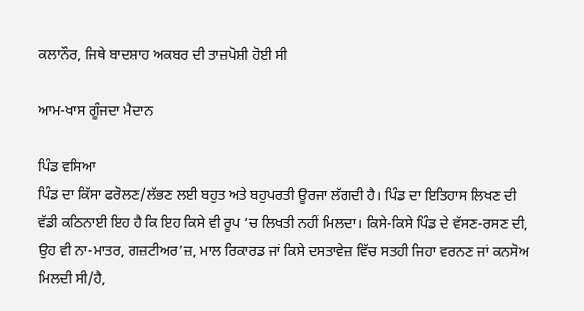ਕਲਾਨੌਰ, ਜਿਥੇ ਬਾਦਸ਼ਾਹ ਅਕਬਰ ਦੀ ਤਾਜ਼ਪੋਸ਼ੀ ਹੋਈ ਸੀ

ਆਮ-ਖਾਸ ਗੂੰਜਦਾ ਮੈਦਾਨ

ਪਿੰਡ ਵਸਿਆ
ਪਿੰਡ ਦਾ ਕਿੱਸਾ ਫਰੋਲਣ/ਲੱਭਣ ਲਈ ਬਹੁਤ ਅਤੇ ਬਹੁਪਰਤੀ ਊਰਜਾ ਲੱਗਦੀ ਹੈ। ਪਿੰਡ ਦਾ ਇਤਿਹਾਸ ਲਿਖਣ ਦੀ ਵੱਡੀ ਕਠਿਨਾਈ ਇਹ ਹੈ ਕਿ ਇਹ ਕਿਸੇ ਵੀ ਰੂਪ ‘ਚ ਲਿਖਤੀ ਨਹੀਂ ਮਿਲਦਾ। ਕਿਸੇ-ਕਿਸੇ ਪਿੰਡ ਦੇ ਵੱਸਣ-ਰਸਣ ਦੀ, ਉਹ ਵੀ ਨਾ-ਮਾਤਰ, ਗਜ਼ਟੀਅਰ’ਜ਼, ਮਾਲ ਰਿਕਾਰਡ ਜਾਂ ਕਿਸੇ ਦਸਤਾਵੇਜ਼ ਵਿੱਚ ਸਤਹੀ ਜਿਹਾ ਵਰਨਣ ਜਾਂ ਕਨਸੋਅ ਮਿਲਦੀ ਸੀ/ਹੈ,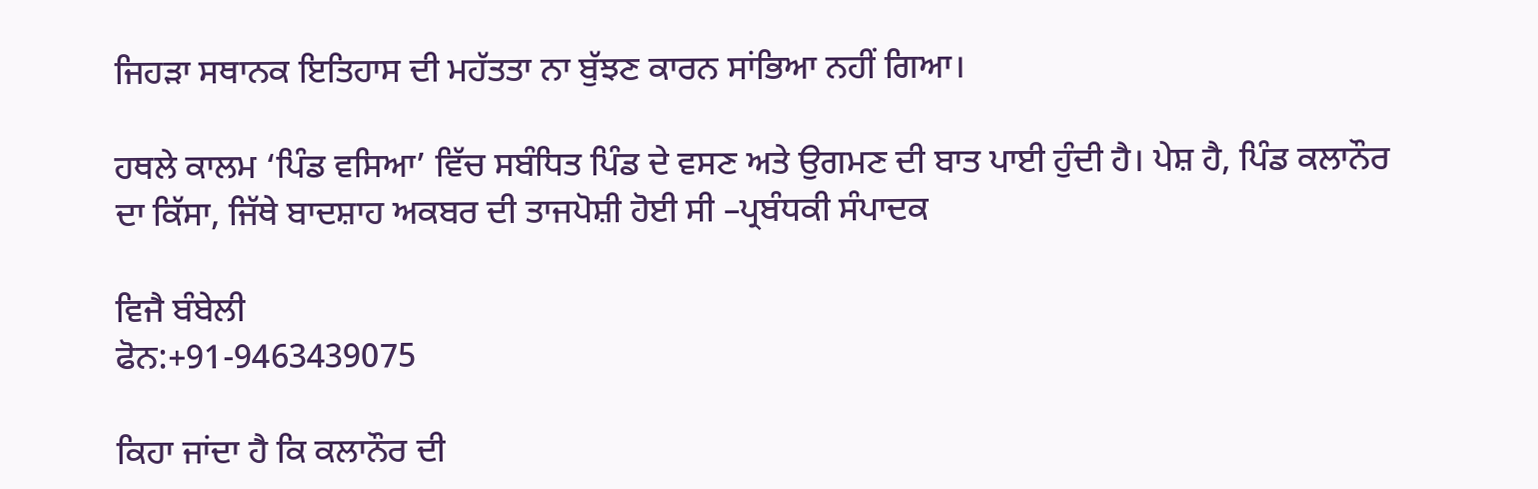ਜਿਹੜਾ ਸਥਾਨਕ ਇਤਿਹਾਸ ਦੀ ਮਹੱਤਤਾ ਨਾ ਬੁੱਝਣ ਕਾਰਨ ਸਾਂਭਿਆ ਨਹੀਂ ਗਿਆ।

ਹਥਲੇ ਕਾਲਮ ‘ਪਿੰਡ ਵਸਿਆ’ ਵਿੱਚ ਸਬੰਧਿਤ ਪਿੰਡ ਦੇ ਵਸਣ ਅਤੇ ਉਗਮਣ ਦੀ ਬਾਤ ਪਾਈ ਹੁੰਦੀ ਹੈ। ਪੇਸ਼ ਹੈ, ਪਿੰਡ ਕਲਾਨੌਰ ਦਾ ਕਿੱਸਾ, ਜਿੱਥੇ ਬਾਦਸ਼ਾਹ ਅਕਬਰ ਦੀ ਤਾਜਪੋਸ਼ੀ ਹੋਈ ਸੀ –ਪ੍ਰਬੰਧਕੀ ਸੰਪਾਦਕ

ਵਿਜੈ ਬੰਬੇਲੀ
ਫੋਨ:+91-9463439075

ਕਿਹਾ ਜਾਂਦਾ ਹੈ ਕਿ ਕਲਾਨੌਰ ਦੀ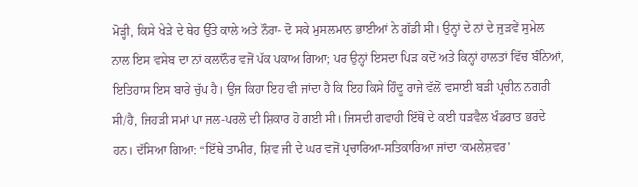ਮੋੜ੍ਹੀ, ਕਿਸੇ ਖੇੜੇ ਦੇ ਥੇਹ ਉੱਤੇ ਕਾਲੇ ਅਤੇ ਨੌਰਾ- ਦੋ ਸਕੇ ਮੁਸਲਮਾਨ ਭਾਈਆਂ ਨੇ ਗੱਡੀ ਸੀ। ਉਨ੍ਹਾਂ ਦੇ ਨਾਂ ਦੇ ਜੁੜਵੇਂ ਸੁਮੇਲ ਨਾਲ ਇਸ ਵਸੇਬ ਦਾ ਨਾਂ ਕਲਾਨੌਰ ਵਜੋਂ ਪੱਕ ਪਕਾਅ ਗਿਆ; ਪਰ ਉਨ੍ਹਾਂ ਇਸਦਾ ਪਿੜ ਕਦੋਂ ਅਤੇ ਕਿਨ੍ਹਾਂ ਹਾਲਤਾਂ ਵਿੱਚ ਬੰਨਿਆਂ, ਇਤਿਹਾਸ ਇਸ ਬਾਰੇ ਚੁੱਪ ਹੈ। ਉਂਜ ਕਿਹਾ ਇਹ ਵੀ ਜਾਂਦਾ ਹੈ ਕਿ ਇਹ ਕਿਸੇ ਹਿੰਦੂ ਰਾਜੇ ਵੱਲੋਂ ਵਸਾਈ ਬੜੀ ਪ੍ਰਚੀਨ ਨਗਰੀ ਸੀ/ਹੈ, ਜਿਹੜੀ ਸਮਾਂ ਪਾ ਜਲ-ਪਰਲੋ ਦੀ ਸ਼ਿਕਾਰ ਹੋ ਗਈ ਸੀ। ਜਿਸਦੀ ਗਵਾਹੀ ਇੱਥੋਂ ਦੇ ਕਈ ਧੜਵੈਲ ਖੰਡਰਾਤ ਭਰਦੇ ਹਨ। ਦੱਸਿਆ ਗਿਆ: “ਇੱਥੇ ਤਾਮੀਰ, ਸ਼ਿਵ ਜੀ ਦੇ ਘਰ ਵਜੋਂ ਪ੍ਰਚਾਰਿਆ-ਸਤਿਕਾਰਿਆ ਜਾਂਦਾ ‘ਕਮਲੇਸ਼ਵਰ’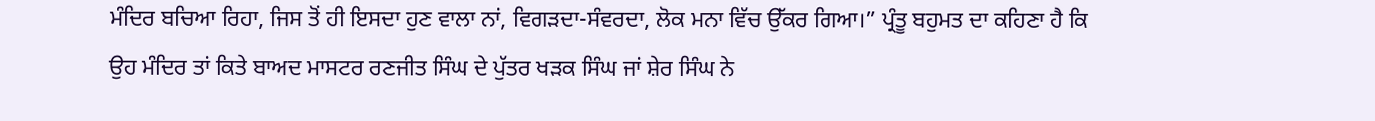ਮੰਦਿਰ ਬਚਿਆ ਰਿਹਾ, ਜਿਸ ਤੋਂ ਹੀ ਇਸਦਾ ਹੁਣ ਵਾਲਾ ਨਾਂ, ਵਿਗੜਦਾ-ਸੰਵਰਦਾ, ਲੋਕ ਮਨਾ ਵਿੱਚ ਉੱਕਰ ਗਿਆ।” ਪ੍ਰੰਤੂ ਬਹੁਮਤ ਦਾ ਕਹਿਣਾ ਹੈ ਕਿ ਉਹ ਮੰਦਿਰ ਤਾਂ ਕਿਤੇ ਬਾਅਦ ਮਾਸਟਰ ਰਣਜੀਤ ਸਿੰਘ ਦੇ ਪੁੱਤਰ ਖੜਕ ਸਿੰਘ ਜਾਂ ਸ਼ੇਰ ਸਿੰਘ ਨੇ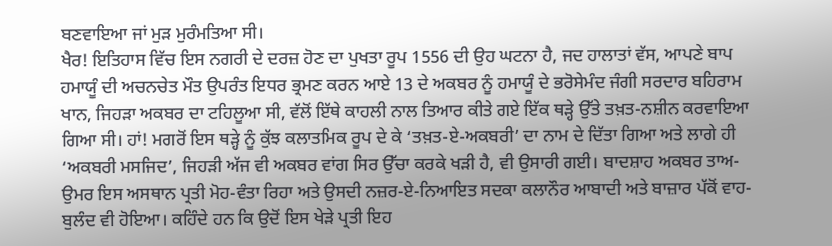ਬਣਵਾਇਆ ਜਾਂ ਮੁੜ ਮੁਰੰਮਤਿਆ ਸੀ।
ਖੈਰ! ਇਤਿਹਾਸ ਵਿੱਚ ਇਸ ਨਗਰੀ ਦੇ ਦਰਜ਼ ਹੋਣ ਦਾ ਪੁਖਤਾ ਰੂਪ 1556 ਦੀ ਉਹ ਘਟਨਾ ਹੈ, ਜਦ ਹਾਲਾਤਾਂ ਵੱਸ, ਆਪਣੇ ਬਾਪ ਹਮਾਯੂੰ ਦੀ ਅਚਨਚੇਤ ਮੌਤ ਉਪਰੰਤ ਇਧਰ ਭ੍ਰਮਣ ਕਰਨ ਆਏ 13 ਦੇ ਅਕਬਰ ਨੂੰ ਹਮਾਯੂੰ ਦੇ ਭਰੋਸੇਮੰਦ ਜੰਗੀ ਸਰਦਾਰ ਬਹਿਰਾਮ ਖਾਨ, ਜਿਹੜਾ ਅਕਬਰ ਦਾ ਟਹਿਲੂਆ ਸੀ, ਵੱਲੋਂ ਇੱਥੇ ਕਾਹਲੀ ਨਾਲ ਤਿਆਰ ਕੀਤੇ ਗਏ ਇੱਕ ਥੜ੍ਹੇ ਉੱਤੇ ਤਖ਼ਤ-ਨਸ਼ੀਨ ਕਰਵਾਇਆ ਗਿਆ ਸੀ। ਹਾਂ! ਮਗਰੋਂ ਇਸ ਥੜ੍ਹੇ ਨੂੰ ਕੁੱਝ ਕਲਾਤਮਿਕ ਰੂਪ ਦੇ ਕੇ ‘ਤਖ਼ਤ-ਏ-ਅਕਬਰੀ’ ਦਾ ਨਾਮ ਦੇ ਦਿੱਤਾ ਗਿਆ ਅਤੇ ਲਾਗੇ ਹੀ ‘ਅਕਬਰੀ ਮਸਜਿਦ’, ਜਿਹੜੀ ਅੱਜ ਵੀ ਅਕਬਰ ਵਾਂਗ ਸਿਰ ਉੱਚਾ ਕਰਕੇ ਖੜੀ ਹੈ, ਵੀ ਉਸਾਰੀ ਗਈ। ਬਾਦਸ਼ਾਹ ਅਕਬਰ ਤਾਅ-ਉਮਰ ਇਸ ਅਸਥਾਨ ਪ੍ਰਤੀ ਮੋਹ-ਵੰਤਾ ਰਿਹਾ ਅਤੇ ਉਸਦੀ ਨਜ਼ਰ-ਏ-ਨਿਆਇਤ ਸਦਕਾ ਕਲਾਨੌਰ ਆਬਾਦੀ ਅਤੇ ਬਾਜ਼ਾਰ ਪੱਕੋਂ ਵਾਹ-ਬੁਲੰਦ ਵੀ ਹੋਇਆ। ਕਹਿੰਦੇ ਹਨ ਕਿ ਉਦੋਂ ਇਸ ਖੇੜੇ ਪ੍ਰਤੀ ਇਹ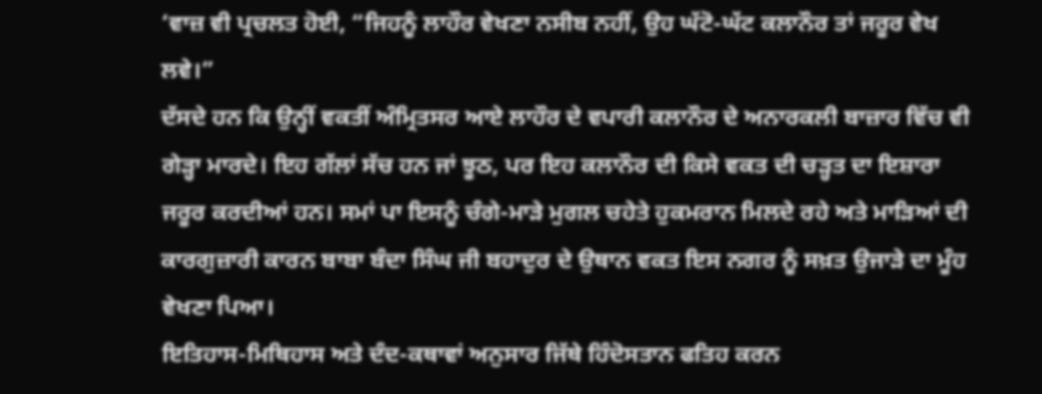‘ਵਾਜ਼ ਵੀ ਪ੍ਰਚਲਤ ਹੋਈ, “ਜਿਹਨੂੰ ਲਾਹੌਰ ਵੇਖਣਾ ਨਸੀਬ ਨਹੀਂ, ਉਹ ਘੱਟੋ-ਘੱਟ ਕਲਾਨੌਰ ਤਾਂ ਜਰੂਰ ਵੇਖ ਲਵੇ।”
ਦੱਸਦੇ ਹਨ ਕਿ ਉਨ੍ਹੀਂ ਵਕਤੀਂ ਅੰਮ੍ਰਿਤਸਰ ਆਏ ਲਾਹੌਰ ਦੇ ਵਪਾਰੀ ਕਲਾਨੌਰ ਦੇ ਅਨਾਰਕਲੀ ਬਾਜ਼ਾਰ ਵਿੱਚ ਵੀ ਗੇੜ੍ਹਾ ਮਾਰਦੇ। ਇਹ ਗੱਲਾਂ ਸੱਚ ਹਨ ਜਾਂ ਝੂਠ, ਪਰ ਇਹ ਕਲਾਨੌਰ ਦੀ ਕਿਸੇ ਵਕਤ ਦੀ ਚੜ੍ਹਤ ਦਾ ਇਸ਼ਾਰਾ ਜਰੂਰ ਕਰਦੀਆਂ ਹਨ। ਸਮਾਂ ਪਾ ਇਸਨੂੰ ਚੰਗੇ-ਮਾੜੇ ਮੁਗਲ ਚਹੇਤੇ ਹੁਕਮਰਾਨ ਮਿਲਦੇ ਰਹੇ ਅਤੇ ਮਾੜਿਆਂ ਦੀ ਕਾਰਗੁਜ਼ਾਰੀ ਕਾਰਨ ਬਾਬਾ ਬੰਦਾ ਸਿੰਘ ਜੀ ਬਹਾਦੁਰ ਦੇ ਉਥਾਨ ਵਕਤ ਇਸ ਨਗਰ ਨੂੰ ਸਖ਼ਤ ਉਜਾੜੇ ਦਾ ਮੂੰਹ ਵੇਖਣਾ ਪਿਆ।
ਇਤਿਹਾਸ-ਮਿਥਿਹਾਸ ਅਤੇ ਦੰਦ-ਕਥਾਵਾਂ ਅਨੁਸਾਰ ਜਿੱਥੇ ਹਿੰਦੋਸਤਾਨ ਫਤਿਹ ਕਰਨ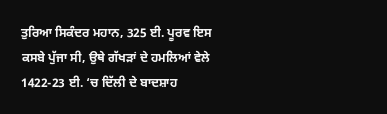ਤੁਰਿਆ ਸਿਕੰਦਰ ਮਹਾਨ, 325 ਈ. ਪੂਰਵ ਇਸ ਕਸਬੇ ਪੁੱਜਾ ਸੀ, ਉਥੇ ਗੱਖੜਾਂ ਦੇ ਹਮਲਿਆਂ ਵੇਲੇ 1422-23 ਈ. ‘ਚ ਦਿੱਲੀ ਦੇ ਬਾਦਸ਼ਾਹ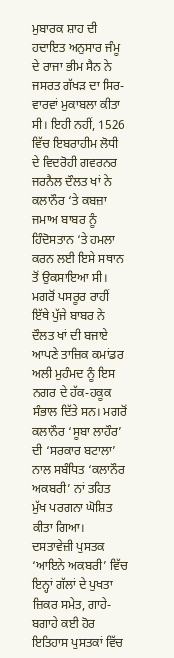ਮੁਬਾਰਕ ਸ਼ਾਹ ਦੀ ਹਦਾਇਤ ਅਨੁਸਾਰ ਜੰਮੂ ਦੇ ਰਾਜਾ ਭੀਮ ਸੈਨ ਨੇ ਜਸਰਤ ਗੱਖੜ ਦਾ ਸਿਰ-ਵਾਰਵਾਂ ਮੁਕਾਬਲਾ ਕੀਤਾ ਸੀ। ਇਹੀ ਨਹੀਂ, 1526 ਵਿੱਚ ਇਬਰਾਹੀਮ ਲੋਧੀ ਦੇ ਵਿਦਰੋਹੀ ਗਵਰਨਰ ਜਰਨੈਲ ਦੌਲਤ ਖਾਂ ਨੇ ਕਲਾਨੌਰ ‘ਤੇ ਕਬਜ਼ਾ ਜਮਾਅ ਬਾਬਰ ਨੂੰ ਹਿੰਦੋਸਤਾਨ ‘ਤੇ ਹਮਲਾ ਕਰਨ ਲਈ ਇਸੇ ਸਥਾਨ ਤੋਂ ਉਕਸਾਇਆ ਸੀ। ਮਗਰੋਂ ਪਸਰੂਰ ਰਾਹੀਂ ਇੱਥੇ ਪੁੱਜੇ ਬਾਬਰ ਨੇ ਦੌਲਤ ਖਾਂ ਦੀ ਬਜਾਏ ਆਪਣੇ ਤਾਜ਼ਿਕ ਕਮਾਂਡਰ ਅਲੀ ਮੁਹੰਮਦ ਨੂੰ ਇਸ ਨਗਰ ਦੇ ਹੱਕ-ਹਕੂਕ ਸੰਭਾਲ ਦਿੱਤੇ ਸਨ। ਮਗਰੋਂ ਕਲਾਨੌਰ ‘ਸੂਬਾ ਲਾਹੌਰ’ ਦੀ ‘ਸਰਕਾਰ ਬਟਾਲਾ’ ਨਾਲ ਸਬੰਧਿਤ ‘ਕਲਾਨੌਰ ਅਕਬਰੀ’ ਨਾਂ ਤਹਿਤ ਮੁੱਖ ਪਰਗਨਾ ਘੋਸ਼ਿਤ ਕੀਤਾ ਗਿਆ। ਦਸਤਾਵੇਜ਼ੀ ਪੁਸਤਕ ‘ਆਇਨੇ ਅਕਬਰੀ’ ਵਿੱਚ ਇਨ੍ਹਾਂ ਗੱਲਾਂ ਦੇ ਪੁਖਤਾ ਜ਼ਿਕਰ ਸਮੇਤ, ਗਾਹੇ-ਬਗਾਹੇ ਕਈ ਹੋਰ ਇਤਿਹਾਸ ਪੁਸਤਕਾਂ ਵਿੱਚ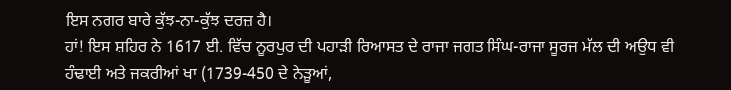ਇਸ ਨਗਰ ਬਾਰੇ ਕੁੱਝ-ਨਾ-ਕੁੱਝ ਦਰਜ਼ ਹੈ।
ਹਾਂ! ਇਸ ਸ਼ਹਿਰ ਨੇ 1617 ਈ. ਵਿੱਚ ਨੂਰਪੁਰ ਦੀ ਪਹਾੜੀ ਰਿਆਸਤ ਦੇ ਰਾਜਾ ਜਗਤ ਸਿੰਘ-ਰਾਜਾ ਸੂਰਜ ਮੱਲ ਦੀ ਅਉਧ ਵੀ ਹੰਢਾਈ ਅਤੇ ਜਕਰੀਆਂ ਖਾ (1739-450 ਦੇ ਨੇੜੂਆਂ,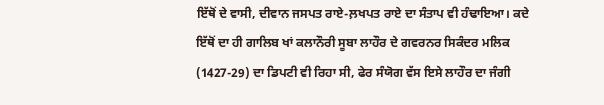ਇੱਥੋਂ ਦੇ ਵਾਸੀ, ਦੀਵਾਨ ਜਸਪਤ ਰਾਏ-ਲ਼ਖਪਤ ਰਾਏ ਦਾ ਸੰਤਾਪ ਵੀ ਹੰਢਾਇਆ। ਕਦੇ ਇੱਥੋਂ ਦਾ ਹੀ ਗਾਲਿਬ ਖਾਂ ਕਲਾਨੌਰੀ ਸੂਬਾ ਲਾਹੌਰ ਦੇ ਗਵਰਨਰ ਸਿਕੰਦਰ ਮਲਿਕ (1427-29) ਦਾ ਡਿਪਟੀ ਵੀ ਰਿਹਾ ਸੀ, ਫੇਰ ਸੰਯੋਗ ਵੱਸ ਇਸੇ ਲਾਹੌਰ ਦਾ ਜੰਗੀ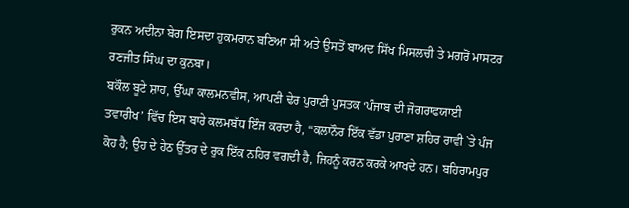ਰੁਕਨ ਅਦੀਨਾ ਬੇਗ ਇਸਦਾ ਹੁਕਮਰਾਨ ਬਣਿਆ ਸੀ ਅਤੇ ਉਸਤੋਂ ਬਾਅਦ ਸਿੱਖ ਮਿਸਲਚੀ ਤੇ ਮਗਰੋਂ ਮਾਸਟਰ ਰਣਜੀਤ ਸਿੰਘ ਦਾ ਕੁਨਬਾ।
ਬਕੌਲ ਬੂਟੇ ਸ਼ਾਹ, ਉੱਘਾ ਕਾਲਮਨਵੀਸ, ਆਪਣੀ ਢੇਰ ਪੁਰਾਣੀ ਪੁਸਤਕ ‘ਪੰਜਾਬ ਦੀ ਜੋਗਰਾਫਯਾਈ ਤਵਾਰੀਖ’ ਵਿੱਚ ਇਸ ਬਾਰੇ ਕਲਮਬੱਧ ਇੰਜ ਕਰਦਾ ਹੈ, “ਕਲਾਨੌਰ ਇੱਕ ਵੱਡਾ ਪੁਰਾਣਾ ਸ਼ਹਿਰ ਰਾਵੀ `ਤੇ ਪੰਜ ਕੋਹ ਹੈ; ਉਹ ਦੇ ਹੇਠ ਉੱਤਰ ਦੇ ਰੁਕ ਇੱਕ ਨਹਿਰ ਵਗਦੀ ਹੈ, ਜਿਹਨੂੰ ਕਰਨ ਕਰਕੇ ਆਖਦੇ ਹਨ। ਬਹਿਰਾਮਪੁਰ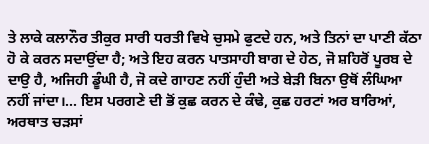ਤੇ ਲਾਕੇ ਕਲਾਨੌਰ ਤੀਕੁਰ ਸਾਰੀ ਧਰਤੀ ਵਿਖੇ ਚੁਸਮੇ ਫੁਟਦੇ ਹਨ, ਅਤੇ ਤਿਨਾਂ ਦਾ ਪਾਣੀ ਕੱਠਾ ਹੋ ਕੇ ਕਰਨ ਸਦਾਉਂਦਾ ਹੈ; ਅਤੇ ਇਹ ਕਰਨ ਪਾਤਸਾਹੀ ਬਾਗ ਦੇ ਹੇਠ, ਜੋ ਸ਼ਹਿਰੋਂ ਪੂਰਬ ਦੇ ਦਾਉ ਹੈ, ਅਜਿਹੀ ਡੂੰਘੀ ਹੈ, ਜੋ ਕਦੇ ਗਾਹਣ ਨਹੀਂ ਹੁੰਦੀ ਅਤੇ ਬੇੜੀ ਬਿਨਾ ਉਥੋਂ ਲੰਘਿਆ ਨਹੀਂ ਜਾਂਦਾ।… ਇਸ ਪਰਗਣੇ ਦੀ ਭੋਂ ਕੁਛ ਕਰਨ ਦੇ ਕੰਢੇ, ਕੁਛ ਹਰਟਾਂ ਅਰ ਬਾਰਿਆਂ, ਅਰਥਾਤ ਚੜਸਾਂ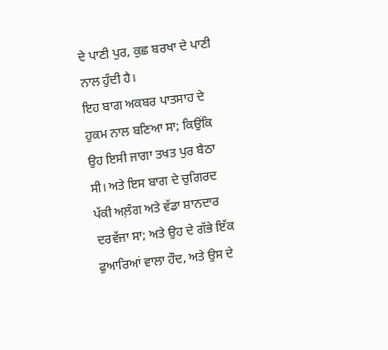ਦੇ ਪਾਣੀ ਪੁਰ, ਕੁਛ ਬਰਖਾ ਦੇ ਪਾਣੀ ਨਾਲ ਹੁੰਦੀ ਹੈ।
ਇਹ ਬਾਗ ਅਕਬਰ ਪਾਤਸਾਹ ਦੇ ਹੁਕਮ ਨਾਲ ਬਣਿਆ ਸਾ; ਕਿਉਂਕਿ ਉਹ ਇਸੀ ਜਾਗਾ ਤਖਤ ਪੁਰ ਬੈਠਾ ਸੀ। ਅਤੇ ਇਸ ਬਾਗ ਦੇ ਚੁਗਿਰਦ ਪੱਕੀ ਅਲ਼ੰਗ ਅਤੇ ਵੱਡਾ ਸ਼ਾਨਦਾਰ ਦਰਵੱਜਾ ਸਾ; ਅਤੇ ਉਹ ਦੇ ਗੱਭੇ ਇੱਕ ਫੁਆਰਿਆਂ ਵਾਲਾ ਹੌਦ, ਅਤੇ ਉਸ ਦੇ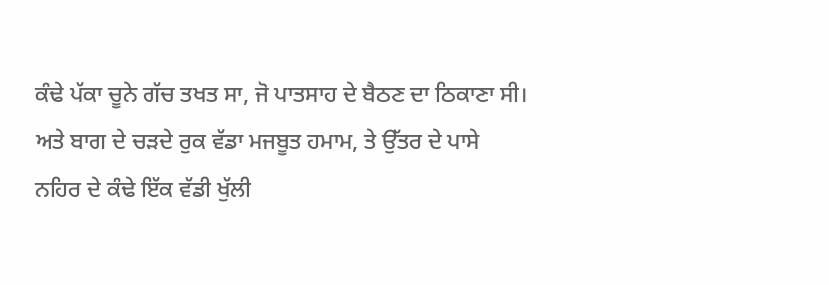ਕੰਢੇ ਪੱਕਾ ਚੂਨੇ ਗੱਚ ਤਖਤ ਸਾ, ਜੋ ਪਾਤਸਾਹ ਦੇ ਬੈਠਣ ਦਾ ਠਿਕਾਣਾ ਸੀ। ਅਤੇ ਬਾਗ ਦੇ ਚੜਦੇ ਰੁਕ ਵੱਡਾ ਮਜਬੂਤ ਹਮਾਮ, ਤੇ ਉੱਤਰ ਦੇ ਪਾਸੇ ਨਹਿਰ ਦੇ ਕੰਢੇ ਇੱਕ ਵੱਡੀ ਖੁੱਲੀ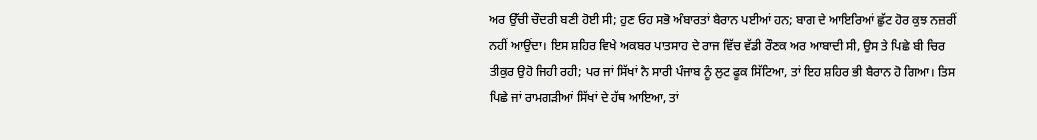ਅਰ ਉੱਚੀ ਚੌਦਰੀ ਬਣੀ ਹੋਈ ਸੀ; ਹੁਣ ਓਹ ਸਭੋ ਅੰਬਾਰਤਾਂ ਬੈਰਾਨ ਪਈਆਂ ਹਨ; ਬਾਗ ਦੇ ਆਇਰਿਆਂ ਛੁੱਟ ਹੋਰ ਕੁਝ ਨਜ਼ਰੀਂ ਨਹੀਂ ਆਉਂਦਾ। ਇਸ ਸ਼ਹਿਰ ਵਿਖੇ ਅਕਬਰ ਪਾਤਸਾਹ ਦੇ ਰਾਜ ਵਿੱਚ ਵੱਡੀ ਰੌਣਕ ਅਰ ਆਬਾਦੀ ਸੀ, ਉਸ ਤੇ ਪਿਛੇ ਬੀ ਚਿਰ ਤੀਕੁਰ ਉਹੋ ਜਿਹੀ ਰਹੀ; ਪਰ ਜਾਂ ਸਿੱਖਾਂ ਨੈ ਸਾਰੀ ਪੰਜਾਬ ਨੂੰ ਲੁਟ ਫੂਕ ਸਿੱਟਿਆ, ਤਾਂ ਇਹ ਸ਼ਹਿਰ ਭੀ ਬੈਰਾਨ ਹੋ ਗਿਆ। ਤਿਸ ਪਿਛੇ ਜਾਂ ਰਾਮਗੜੀਆਂ ਸਿੱਖਾਂ ਦੇ ਹੱਥ ਆਇਆ, ਤਾਂ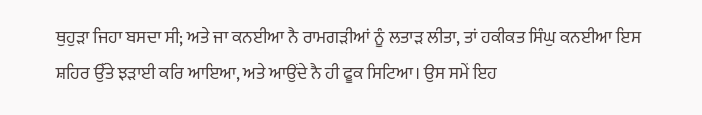ਥੁਹੁੜਾ ਜਿਹਾ ਬਸਦਾ ਸੀ; ਅਤੇ ਜਾ ਕਨਈਆ ਨੈ ਰਾਮਗੜੀਆਂ ਨੂੰ ਲਤਾੜ ਲੀਤਾ, ਤਾਂ ਹਕੀਕਤ ਸਿੰਘੁ ਕਨਈਆ ਇਸ ਸ਼ਹਿਰ ਉੱਤੇ ਝੜਾਈ ਕਰਿ ਆਇਆ, ਅਤੇ ਆਉਂਦੇ ਨੈ ਹੀ ਫੂਕ ਸਿਟਿਆ। ਉਸ ਸਮੇਂ ਇਹ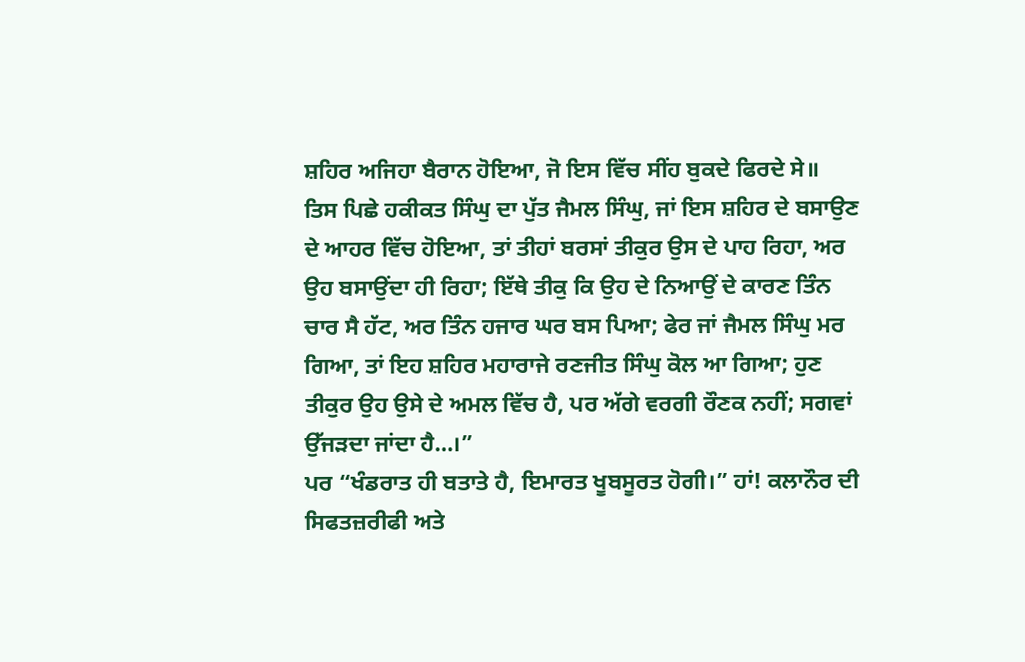ਸ਼ਹਿਰ ਅਜਿਹਾ ਬੈਰਾਨ ਹੋਇਆ, ਜੋ ਇਸ ਵਿੱਚ ਸੀਂਹ ਬੁਕਦੇ ਫਿਰਦੇ ਸੇ॥
ਤਿਸ ਪਿਛੇ ਹਕੀਕਤ ਸਿੰਘੁ ਦਾ ਪੁੱਤ ਜੈਮਲ ਸਿੰਘੁ, ਜਾਂ ਇਸ ਸ਼ਹਿਰ ਦੇ ਬਸਾਉਣ ਦੇ ਆਹਰ ਵਿੱਚ ਹੋਇਆ, ਤਾਂ ਤੀਹਾਂ ਬਰਸਾਂ ਤੀਕੁਰ ਉਸ ਦੇ ਪਾਹ ਰਿਹਾ, ਅਰ ਉਹ ਬਸਾਉਂਦਾ ਹੀ ਰਿਹਾ; ਇੱਥੇ ਤੀਕੁ ਕਿ ਉਹ ਦੇ ਨਿਆਉਂ ਦੇ ਕਾਰਣ ਤਿੰਨ ਚਾਰ ਸੈ ਹੱਟ, ਅਰ ਤਿੰਨ ਹਜਾਰ ਘਰ ਬਸ ਪਿਆ; ਫੇਰ ਜਾਂ ਜੈਮਲ ਸਿੰਘੁ ਮਰ ਗਿਆ, ਤਾਂ ਇਹ ਸ਼ਹਿਰ ਮਹਾਰਾਜੇ ਰਣਜੀਤ ਸਿੰਘੁ ਕੋਲ ਆ ਗਿਆ; ਹੁਣ ਤੀਕੁਰ ਉਹ ਉਸੇ ਦੇ ਅਮਲ ਵਿੱਚ ਹੈ, ਪਰ ਅੱਗੇ ਵਰਗੀ ਰੌਣਕ ਨਹੀਂ; ਸਗਵਾਂ ਉੱਜੜਦਾ ਜਾਂਦਾ ਹੈ…।”
ਪਰ “ਖੰਡਰਾਤ ਹੀ ਬਤਾਤੇ ਹੈ, ਇਮਾਰਤ ਖੂਬਸੂਰਤ ਹੋਗੀ।” ਹਾਂ! ਕਲਾਨੌਰ ਦੀ ਸਿਫਤਜ਼ਰੀਫੀ ਅਤੇ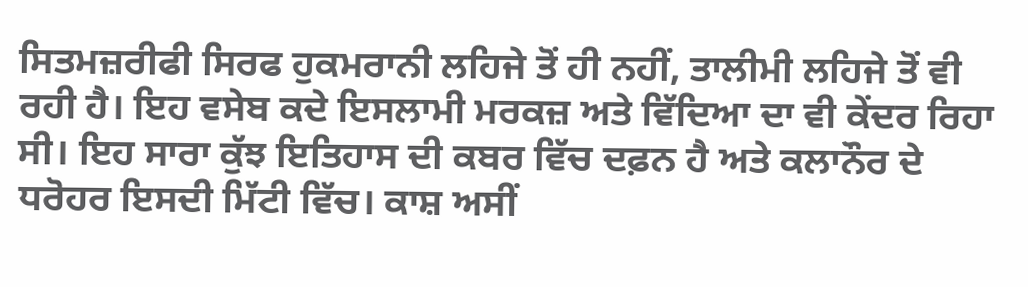ਸਿਤਮਜ਼ਰੀਫੀ ਸਿਰਫ ਹੁਕਮਰਾਨੀ ਲਹਿਜੇ ਤੋਂ ਹੀ ਨਹੀਂ, ਤਾਲੀਮੀ ਲਹਿਜੇ ਤੋਂ ਵੀ ਰਹੀ ਹੈ। ਇਹ ਵਸੇਬ ਕਦੇ ਇਸਲਾਮੀ ਮਰਕਜ਼ ਅਤੇ ਵਿੱਦਿਆ ਦਾ ਵੀ ਕੇਂਦਰ ਰਿਹਾ ਸੀ। ਇਹ ਸਾਰਾ ਕੁੱਝ ਇਤਿਹਾਸ ਦੀ ਕਬਰ ਵਿੱਚ ਦਫ਼ਨ ਹੈ ਅਤੇ ਕਲਾਨੌਰ ਦੇ ਧਰੋਹਰ ਇਸਦੀ ਮਿੱਟੀ ਵਿੱਚ। ਕਾਸ਼ ਅਸੀਂ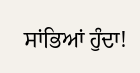ਸਾਂਭਿਆਂ ਹੁੰਦਾ!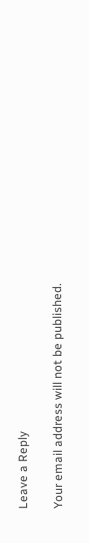Leave a Reply

Your email address will not be published.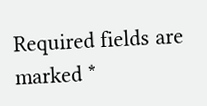Required fields are marked *